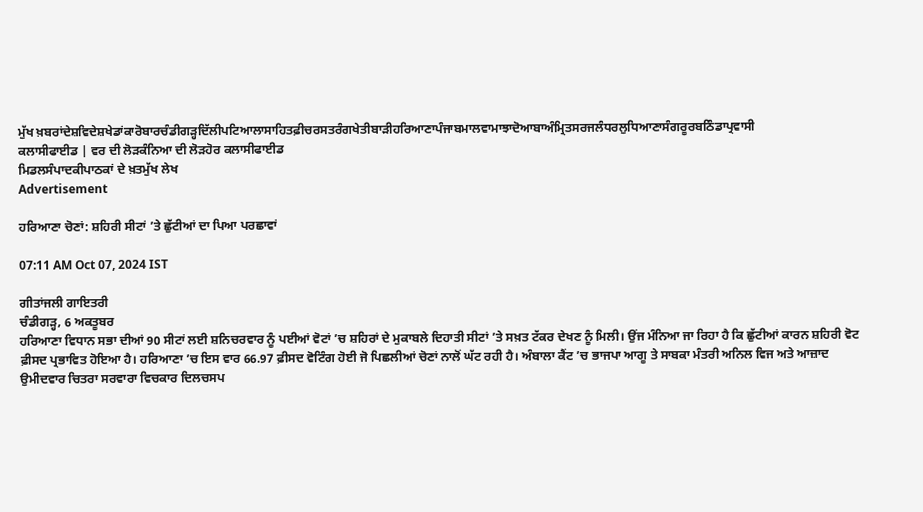ਮੁੱਖ ਖ਼ਬਰਾਂਦੇਸ਼ਵਿਦੇਸ਼ਖੇਡਾਂਕਾਰੋਬਾਰਚੰਡੀਗੜ੍ਹਦਿੱਲੀਪਟਿਆਲਾਸਾਹਿਤਫ਼ੀਚਰਸਤਰੰਗਖੇਤੀਬਾੜੀਹਰਿਆਣਾਪੰਜਾਬਮਾਲਵਾਮਾਝਾਦੋਆਬਾਅੰਮ੍ਰਿਤਸਰਜਲੰਧਰਲੁਧਿਆਣਾਸੰਗਰੂਰਬਠਿੰਡਾਪ੍ਰਵਾਸੀ
ਕਲਾਸੀਫਾਈਡ | ਵਰ ਦੀ ਲੋੜਕੰਨਿਆ ਦੀ ਲੋੜਹੋਰ ਕਲਾਸੀਫਾਈਡ
ਮਿਡਲਸੰਪਾਦਕੀਪਾਠਕਾਂ ਦੇ ਖ਼ਤਮੁੱਖ ਲੇਖ
Advertisement

ਹਰਿਆਣਾ ਚੋਣਾਂ: ਸ਼ਹਿਰੀ ਸੀਟਾਂ ’ਤੇ ਛੁੱਟੀਆਂ ਦਾ ਪਿਆ ਪਰਛਾਵਾਂ

07:11 AM Oct 07, 2024 IST

ਗੀਤਾਂਜਲੀ ਗਾਇਤਰੀ
ਚੰਡੀਗੜ੍ਹ, 6 ਅਕਤੂਬਰ
ਹਰਿਆਣਾ ਵਿਧਾਨ ਸਭਾ ਦੀਆਂ 90 ਸੀਟਾਂ ਲਈ ਸ਼ਨਿਚਰਵਾਰ ਨੂੰ ਪਈਆਂ ਵੋਟਾਂ ’ਚ ਸ਼ਹਿਰਾਂ ਦੇ ਮੁਕਾਬਲੇ ਦਿਹਾਤੀ ਸੀਟਾਂ ’ਤੇ ਸਖ਼ਤ ਟੱਕਰ ਦੇਖਣ ਨੂੰ ਮਿਲੀ। ਉਂਜ ਮੰਨਿਆ ਜਾ ਰਿਹਾ ਹੈ ਕਿ ਛੁੱਟੀਆਂ ਕਾਰਨ ਸ਼ਹਿਰੀ ਵੋਟ ਫ਼ੀਸਦ ਪ੍ਰਭਾਵਿਤ ਹੋਇਆ ਹੈ। ਹਰਿਆਣਾ ’ਚ ਇਸ ਵਾਰ 66.97 ਫ਼ੀਸਦ ਵੋਟਿੰਗ ਹੋਈ ਜੋ ਪਿਛਲੀਆਂ ਚੋਣਾਂ ਨਾਲੋਂ ਘੱਟ ਰਹੀ ਹੈ। ਅੰਬਾਲਾ ਕੈਂਟ ’ਚ ਭਾਜਪਾ ਆਗੂ ਤੇ ਸਾਬਕਾ ਮੰਤਰੀ ਅਨਿਲ ਵਿਜ ਅਤੇ ਆਜ਼ਾਦ ਉਮੀਦਵਾਰ ਚਿਤਰਾ ਸਰਵਾਰਾ ਵਿਚਕਾਰ ਦਿਲਚਸਪ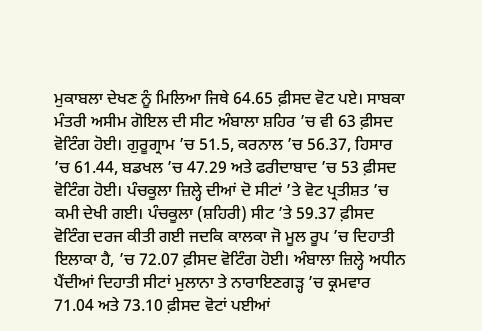ਮੁਕਾਬਲਾ ਦੇਖਣ ਨੂੰ ਮਿਲਿਆ ਜਿਥੇ 64.65 ਫ਼ੀਸਦ ਵੋਟ ਪਏ। ਸਾਬਕਾ ਮੰਤਰੀ ਅਸੀਮ ਗੋਇਲ ਦੀ ਸੀਟ ਅੰਬਾਲਾ ਸ਼ਹਿਰ ’ਚ ਵੀ 63 ਫ਼ੀਸਦ ਵੋਟਿੰਗ ਹੋਈ। ਗੁਰੂਗ੍ਰਾਮ ’ਚ 51.5, ਕਰਨਾਲ ’ਚ 56.37, ਹਿਸਾਰ ’ਚ 61.44, ਬਡਖਲ ’ਚ 47.29 ਅਤੇ ਫਰੀਦਾਬਾਦ ’ਚ 53 ਫ਼ੀਸਦ ਵੋਟਿੰਗ ਹੋਈ। ਪੰਚਕੂਲਾ ਜ਼ਿਲ੍ਹੇ ਦੀਆਂ ਦੋ ਸੀਟਾਂ ’ਤੇ ਵੋਟ ਪ੍ਰਤੀਸ਼ਤ ’ਚ ਕਮੀ ਦੇਖੀ ਗਈ। ਪੰਚਕੂਲਾ (ਸ਼ਹਿਰੀ) ਸੀਟ ’ਤੇ 59.37 ਫ਼ੀਸਦ ਵੋਟਿੰਗ ਦਰਜ ਕੀਤੀ ਗਈ ਜਦਕਿ ਕਾਲਕਾ ਜੋ ਮੂਲ ਰੂਪ ’ਚ ਦਿਹਾਤੀ ਇਲਾਕਾ ਹੈ, ’ਚ 72.07 ਫ਼ੀਸਦ ਵੋਟਿੰਗ ਹੋਈ। ਅੰਬਾਲਾ ਜ਼ਿਲ੍ਹੇ ਅਧੀਨ ਪੈਂਦੀਆਂ ਦਿਹਾਤੀ ਸੀਟਾਂ ਮੁਲਾਨਾ ਤੇ ਨਾਰਾਇਣਗੜ੍ਹ ’ਚ ਕ੍ਰਮਵਾਰ 71.04 ਅਤੇ 73.10 ਫ਼ੀਸਦ ਵੋਟਾਂ ਪਈਆਂ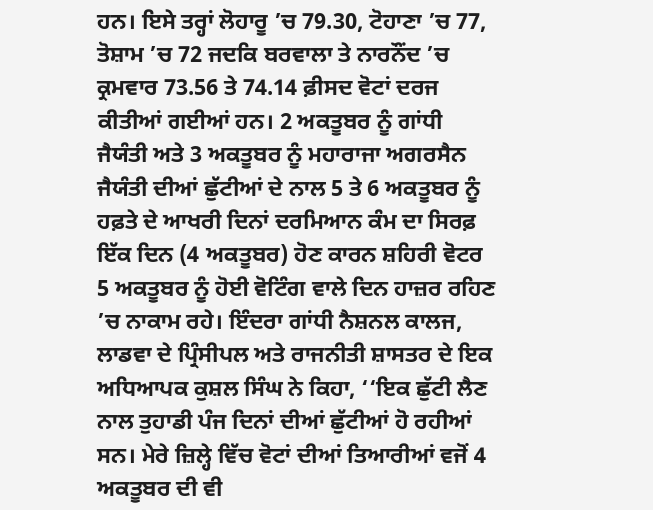ਹਨ। ਇਸੇ ਤਰ੍ਹਾਂ ਲੋਹਾਰੂ ’ਚ 79.30, ਟੋਹਾਣਾ ’ਚ 77, ਤੋਸ਼ਾਮ ’ਚ 72 ਜਦਕਿ ਬਰਵਾਲਾ ਤੇ ਨਾਰਨੌਂਦ ’ਚ ਕ੍ਰਮਵਾਰ 73.56 ਤੇ 74.14 ਫ਼ੀਸਦ ਵੋਟਾਂ ਦਰਜ ਕੀਤੀਆਂ ਗਈਆਂ ਹਨ। 2 ਅਕਤੂਬਰ ਨੂੰ ਗਾਂਧੀ ਜੈਯੰਤੀ ਅਤੇ 3 ਅਕਤੂਬਰ ਨੂੰ ਮਹਾਰਾਜਾ ਅਗਰਸੈਨ ਜੈਯੰਤੀ ਦੀਆਂ ਛੁੱਟੀਆਂ ਦੇ ਨਾਲ 5 ਤੇ 6 ਅਕਤੂਬਰ ਨੂੰ ਹਫ਼ਤੇ ਦੇ ਆਖਰੀ ਦਿਨਾਂ ਦਰਮਿਆਨ ਕੰਮ ਦਾ ਸਿਰਫ਼ ਇੱਕ ਦਿਨ (4 ਅਕਤੂਬਰ) ਹੋਣ ਕਾਰਨ ਸ਼ਹਿਰੀ ਵੋਟਰ 5 ਅਕਤੂਬਰ ਨੂੰ ਹੋਈ ਵੋਟਿੰਗ ਵਾਲੇ ਦਿਨ ਹਾਜ਼ਰ ਰਹਿਣ ’ਚ ਨਾਕਾਮ ਰਹੇ। ਇੰਦਰਾ ਗਾਂਧੀ ਨੈਸ਼ਨਲ ਕਾਲਜ, ਲਾਡਵਾ ਦੇ ਪ੍ਰਿੰਸੀਪਲ ਅਤੇ ਰਾਜਨੀਤੀ ਸ਼ਾਸਤਰ ਦੇ ਇਕ ਅਧਿਆਪਕ ਕੁਸ਼ਲ ਸਿੰਘ ਨੇ ਕਿਹਾ, ‘‘ਇਕ ਛੁੱਟੀ ਲੈਣ ਨਾਲ ਤੁਹਾਡੀ ਪੰਜ ਦਿਨਾਂ ਦੀਆਂ ਛੁੱਟੀਆਂ ਹੋ ਰਹੀਆਂ ਸਨ। ਮੇਰੇ ਜ਼ਿਲ੍ਹੇ ਵਿੱਚ ਵੋਟਾਂ ਦੀਆਂ ਤਿਆਰੀਆਂ ਵਜੋਂ 4 ਅਕਤੂਬਰ ਦੀ ਵੀ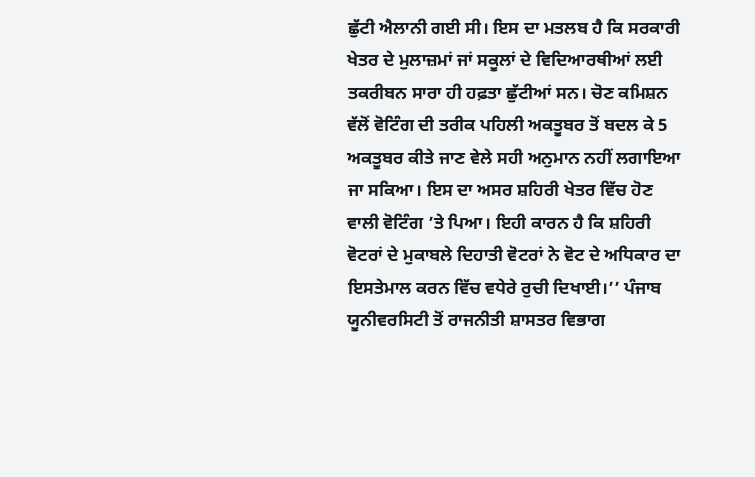ਛੁੱਟੀ ਐਲਾਨੀ ਗਈ ਸੀ। ਇਸ ਦਾ ਮਤਲਬ ਹੈ ਕਿ ਸਰਕਾਰੀ ਖੇਤਰ ਦੇ ਮੁਲਾਜ਼ਮਾਂ ਜਾਂ ਸਕੂਲਾਂ ਦੇ ਵਿਦਿਆਰਥੀਆਂ ਲਈ ਤਕਰੀਬਨ ਸਾਰਾ ਹੀ ਹਫ਼ਤਾ ਛੁੱਟੀਆਂ ਸਨ। ਚੋਣ ਕਮਿਸ਼ਨ ਵੱਲੋਂ ਵੋਟਿੰਗ ਦੀ ਤਰੀਕ ਪਹਿਲੀ ਅਕਤੂਬਰ ਤੋਂ ਬਦਲ ਕੇ 5 ਅਕਤੂਬਰ ਕੀਤੇ ਜਾਣ ਵੇਲੇ ਸਹੀ ਅਨੁਮਾਨ ਨਹੀਂ ਲਗਾਇਆ ਜਾ ਸਕਿਆ। ਇਸ ਦਾ ਅਸਰ ਸ਼ਹਿਰੀ ਖੇਤਰ ਵਿੱਚ ਹੋਣ ਵਾਲੀ ਵੋਟਿੰਗ ’ਤੇ ਪਿਆ। ਇਹੀ ਕਾਰਨ ਹੈ ਕਿ ਸ਼ਹਿਰੀ ਵੋਟਰਾਂ ਦੇ ਮੁਕਾਬਲੇ ਦਿਹਾਤੀ ਵੋਟਰਾਂ ਨੇ ਵੋਟ ਦੇ ਅਧਿਕਾਰ ਦਾ ਇਸਤੇਮਾਲ ਕਰਨ ਵਿੱਚ ਵਧੇਰੇ ਰੁਚੀ ਦਿਖਾਈ।’’ ਪੰਜਾਬ ਯੂਨੀਵਰਸਿਟੀ ਤੋਂ ਰਾਜਨੀਤੀ ਸ਼ਾਸਤਰ ਵਿਭਾਗ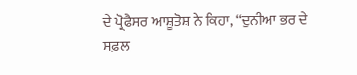ਦੇ ਪ੍ਰੋਫੈਸਰ ਆਸ਼ੂਤੋਸ਼ ਨੇ ਕਿਹਾ, ‘‘ਦੁਨੀਆ ਭਰ ਦੇ ਸਫ਼ਲ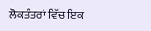ਲੋਕਤੰਤਰਾਂ ਵਿੱਚ ਇਕ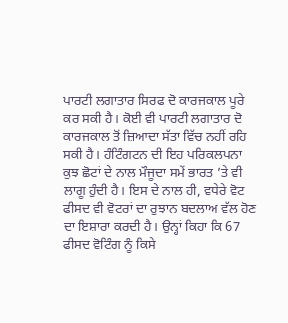ਪਾਰਟੀ ਲਗਾਤਾਰ ਸਿਰਫ ਦੋ ਕਾਰਜਕਾਲ ਪੂਰੇ ਕਰ ਸਕੀ ਹੈ। ਕੋਈ ਵੀ ਪਾਰਟੀ ਲਗਾਤਾਰ ਦੋ ਕਾਰਜਕਾਲ ਤੋਂ ਜ਼ਿਆਦਾ ਸੱਤਾ ਵਿੱਚ ਨਹੀਂ ਰਹਿ ਸਕੀ ਹੈ। ਹੰਟਿੰਗਟਨ ਦੀ ਇਹ ਪਰਿਕਲਪਨਾ ਕੁਝ ਛੋਟਾਂ ਦੇ ਨਾਲ ਮੌਜੂਦਾ ਸਮੇਂ ਭਾਰਤ ’ਤੇ ਵੀ ਲਾਗੂ ਹੁੰਦੀ ਹੈ। ਇਸ ਦੇ ਨਾਲ ਹੀ, ਵਧੇਰੇ ਵੋਟ ਫੀਸਦ ਵੀ ਵੋਟਰਾਂ ਦਾ ਰੁਝਾਨ ਬਦਲਾਅ ਵੱਲ ਹੋਣ ਦਾ ਇਸ਼ਾਰਾ ਕਰਦੀ ਹੈ। ਉਨ੍ਹਾਂ ਕਿਹਾ ਕਿ 67 ਫੀਸਦ ਵੋਟਿੰਗ ਨੂੰ ਕਿਸੇ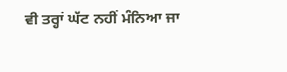ਵੀ ਤਰ੍ਹਾਂ ਘੱਟ ਨਹੀਂ ਮੰਨਿਆ ਜਾ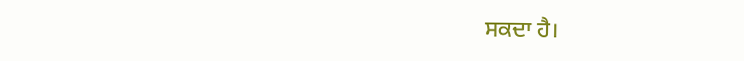ਸਕਦਾ ਹੈ।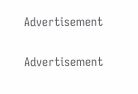Advertisement

Advertisement